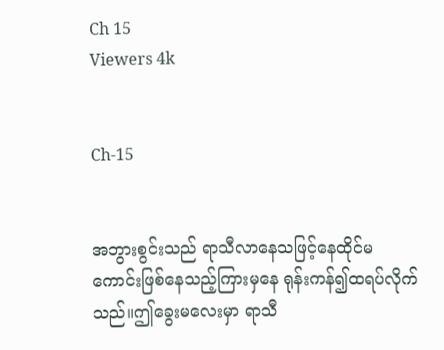Ch 15
Viewers 4k


Ch-15


အဘွားစွင်းသည် ရာသီလာနေသဖြင့်နေထိုင်မကောင်းဖြစ်နေသည့်ကြားမှနေ ရုန်းကန်၍ထရပ်လိုက်သည်။ဤခွေးမလေးမှာ ရာသီ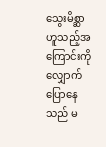သွေးမိစ္ဆာဟူသည့်အကြောင်းကိုလျှောက်ပြောနေသည် မ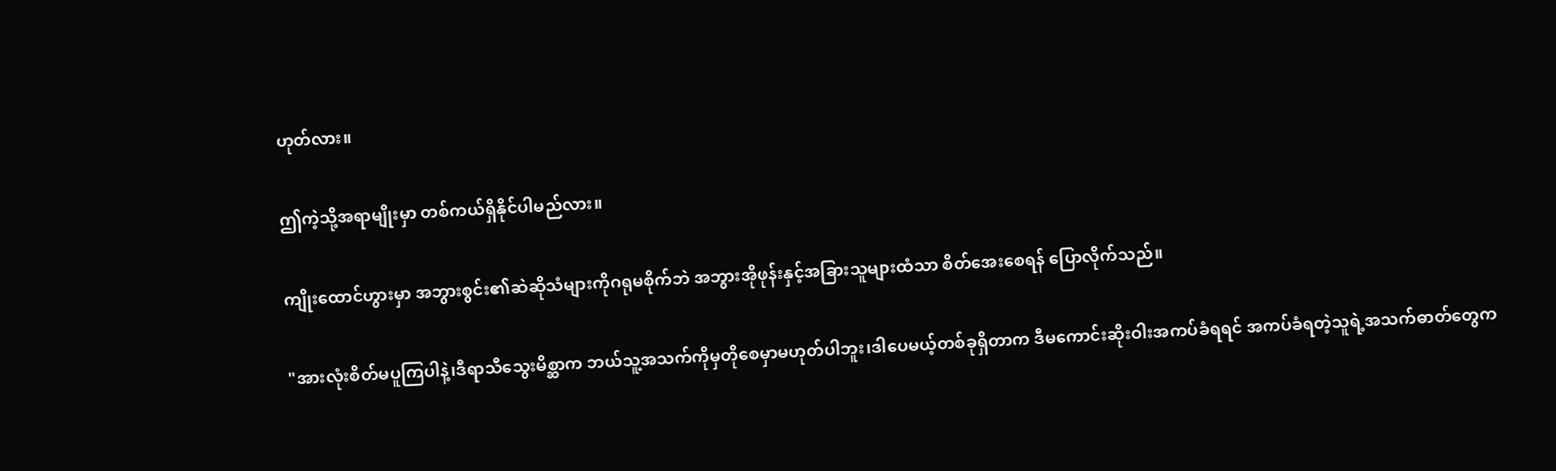ဟုတ်လား။

ဤကဲ့သို့အရာမျိုးမှာ တစ်ကယ်ရှိနိုင်ပါမည်လား။

ကျိုးထောင်ဟွားမှာ အဘွားစွင်း၏ဆဲဆိုသံများကိုဂရုမစိုက်ဘဲ အဘွားအိုဖုန်းနှင့်အခြားသူများထံသာ စိတ်အေးစေရန် ပြောလိုက်သည်။

"အားလုံးစိတ်မပူကြပါနဲ့၊ဒီရာသီသွေးမိစ္ဆာက ဘယ်သူ့အသက်ကိုမှတိုစေမှာမဟုတ်ပါဘူး၊ဒါပေမယ့်တစ်ခုရှိတာက ဒီမကောင်းဆိုးဝါးအကပ်ခံရရင် အကပ်ခံရတဲ့သူရဲ့အသက်ဓာတ်တွေက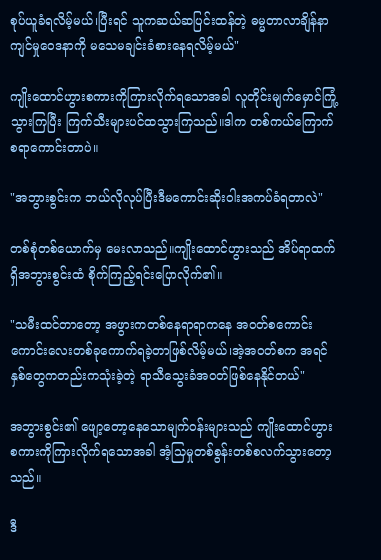စုပ်ယူခံရလိမ့်မယ်၊ပြီးရင် သူကဆယ်ဆပြင်းထန်တဲ့ ဓမ္မတာလာချိန်နာကျင်မှုဝေဒနာကို မသေမချင်းခံစားနေရလိမ့်မယ်"

ကျိုးထောင်ဟွားစကားကိုကြားလိုက်ရသောအခါ လူတိုင်းမျက်မှောင်ကြုံ့သွားကြပြီး ကြက်သီးများပင်ထသွားကြသည်။ဒါက တစ်ကယ်ကြောက်စရာကောင်းတာပဲ။

"အဘွားစွင်းက ဘယ်လိုလုပ်ပြီးဒီမကောင်းဆိုးဝါးအကပ်ခံရတာလဲ"

တစ်စုံတစ်ယောက်မှ မေးလာသည်။ကျိုးထောင်ဟွားသည် အိပ်ရာထက်ရှိအဘွားစွင်းထံ စိုက်ကြည့်ရင်းပြောလိုက်၏။

"သမီးထင်တာတော့ အဖွားကတစ်နေရာရာကနေ အဝတ်စကောင်းကောင်းလေးတစ်ခုကောက်ရခဲ့တာဖြစ်လိမ့်မယ်၊အဲ့အဝတ်စက အရင်နှစ်တွေကတည်းကသုံးခဲ့တဲ့ ရာသီသွေးခံအဝတ်ဖြစ်နေနိုင်တယ်"

အဘွားစွင်း၏ ဖျော့တော့နေသောမျက်ဝန်းများသည် ကျိုးထောင်ဟွားစကားကိုကြားလိုက်ရသောအခါ အံ့သြမှုတစ်စွန်းတစ်စလက်သွားတော့သည်။

ဒီ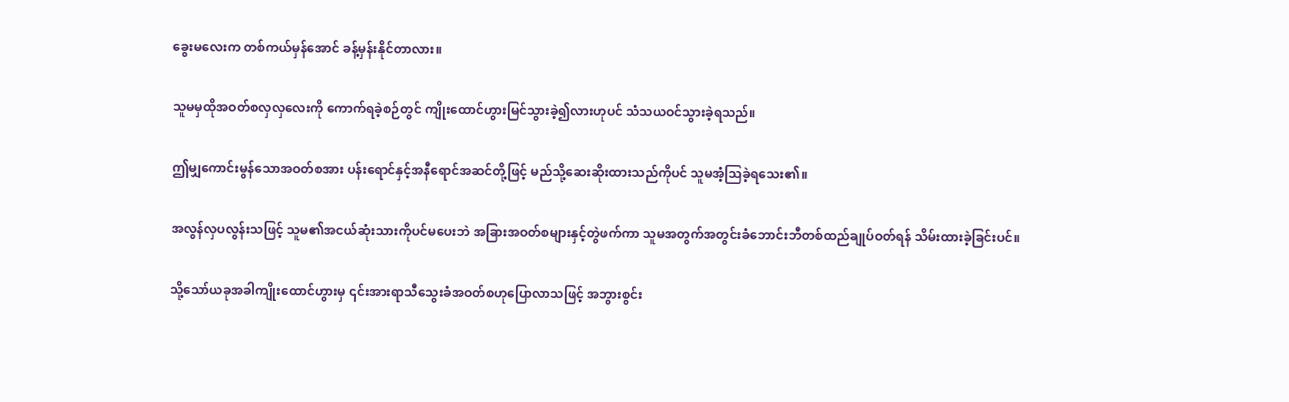ခွေးမလေးက တစ်ကယ်မှန်အောင် ခန့်မှန်းနိုင်တာလား။

သူမမှထိုအဝတ်စလှလှလေးကို ကောက်ရခဲ့စဉ်တွင် ကျိုးထောင်ဟွားမြင်သွားခဲ့၍လားဟုပင် သံသယဝင်သွားခဲ့ရသည်။

ဤမျှကောင်းမွန်သောအဝတ်စအား ပန်းရောင်နှင့်အနီရောင်အဆင်တို့ဖြင့် မည်သို့ဆေးဆိုးထားသည်ကိုပင် သူမအံ့သြခဲ့ရသေး၏။

အလွန်လှပလွန်းသဖြင့် သူမ၏အငယ်ဆုံးသားကိုပင်မပေးဘဲ အခြားအဝတ်စများနှင့်တွဲဖက်ကာ သူမအတွက်အတွင်းခံဘောင်းဘီတစ်ထည်ချုပ်ဝတ်ရန် သိမ်းထားခဲ့ခြင်းပင်။

သို့သော်ယခုအခါကျိုးထောင်ဟွားမှ ၎င်းအားရာသီသွေးခံအဝတ်စဟုပြောလာသဖြင့် အဘွားစွင်း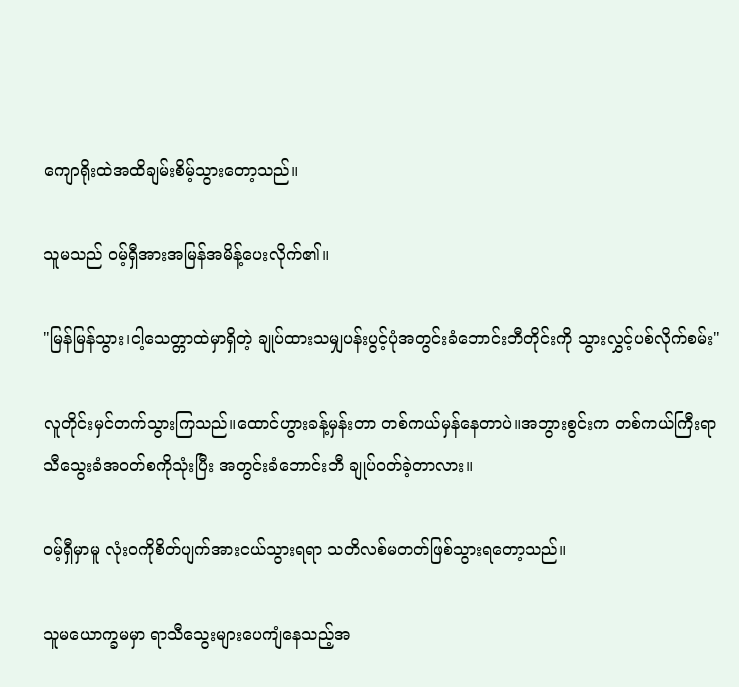ကျောရိုးထဲအထိချမ်းစိမ့်သွားတော့သည်။

သူမသည် ဝမ့်ရှီအားအမြန်အမိန့်ပေးလိုက်၏။

"မြန်မြန်သွား၊ငါ့သေတ္တာထဲမှာရှိတဲ့ ချုပ်ထားသမျှပန်းပွင့်ပုံအတွင်းခံဘောင်းဘီတိုင်းကို သွားလွှင့်ပစ်လိုက်စမ်း"

လူတိုင်းမှင်တက်သွားကြသည်။ထောင်ဟွားခန့်မှန်းတာ တစ်ကယ်မှန်နေတာပဲ။အဘွားစွင်းက တစ်ကယ်ကြီးရာသီသွေးခံအဝတ်စကိုသုံးပြီး အတွင်းခံဘောင်းဘီ ချုပ်ဝတ်ခဲ့တာလား။

ဝမ့်ရှီမှာမူ လုံးဝကိုစိတ်ပျက်အားငယ်သွားရရာ သတိလစ်မတတ်ဖြစ်သွားရတော့သည်။

သူမယောက္ခမမှာ ရာသီသွေးများပေကျံနေသည့်အ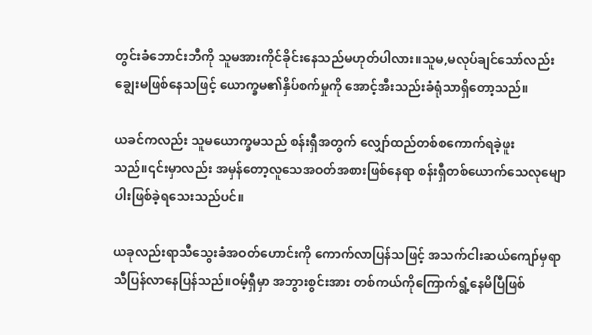တွင်းခံဘောင်းဘီကို သူမအားကိုင်ခိုင်းနေသည်မဟုတ်ပါလား။သူမ,မလုပ်ချင်သော်လည်း ချွေးမဖြစ်နေသဖြင့် ယောက္ခမ၏နှိပ်စက်မှုကို အောင့်အီးသည်းခံရုံသာရှိတော့သည်။

ယခင်ကလည်း သူမယောက္ခမသည် စန်းရှီအတွက် လျှော်ထည်တစ်စကောက်ရခဲ့ဖူးသည်။၎င်းမှာလည်း အမှန်တော့လူသေအဝတ်အစားဖြစ်နေရာ စန်းရှီတစ်ယောက်သေလုမျောပါးဖြစ်ခဲ့ရသေးသည်ပင်။

ယခုလည်းရာသီသွေးခံအဝတ်ဟောင်းကို ကောက်လာပြန်သဖြင့် အသက်ငါးဆယ်ကျော်မှရာသီပြန်လာနေပြန်သည်။ဝမ့်ရှီမှာ အဘွားစွင်းအား တစ်ကယ်ကိုကြောက်ရွံ့နေမိပြီဖြစ်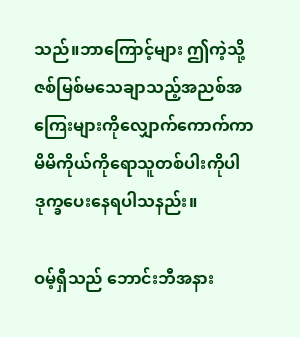သည်။ဘာကြောင့်များ ဤကဲ့သို့ဇစ်မြစ်မသေချာသည့်အညစ်အကြေးများကိုလျှောက်ကောက်ကာ မိမိကိုယ်ကိုရောသူတစ်ပါးကိုပါ ဒုက္ခပေးနေရပါသနည်း။

ဝမ့်ရှီသည် ဘောင်းဘီအနား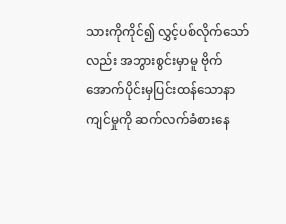သားကိုကိုင်၍ လွှင့်ပစ်လိုက်သော်လည်း အဘွားစွင်းမှာမူ ဗိုက်အောက်ပိုင်းမှပြင်းထန်သောနာကျင်မှုကို ဆက်လက်ခံစားနေ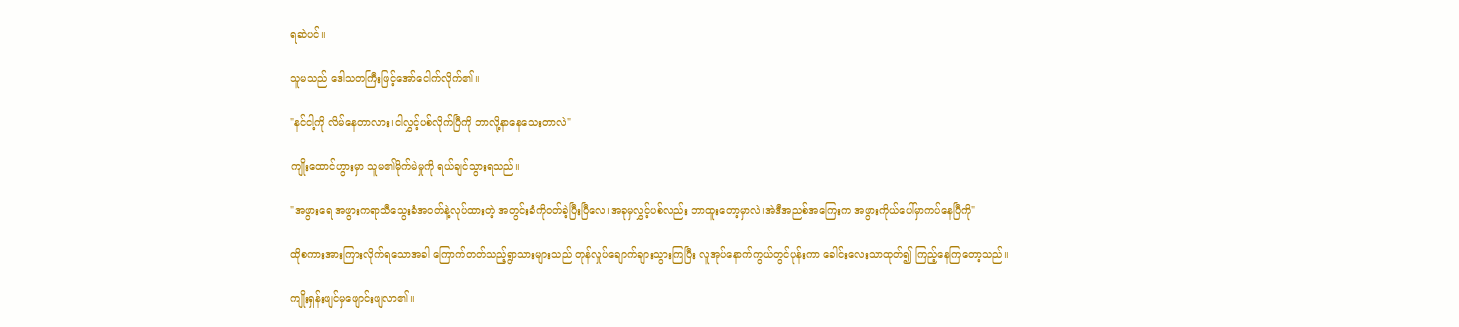ရဆဲပင်။

သူမသည် ဒေါသတကြီးဖြင့်အော်ငေါက်လိုက်၏။

"နင်ငါ့ကို လိမ်နေတာလား၊ငါလွှင့်ပစ်လိုက်ပြီကို ဘာလို့နာနေသေးတာလဲ"

ကျိုးထောင်ဟွားမှာ သူမ၏မိုက်မဲမှုကို ရယ်ချင်သွားရသည်။

"အဖွားရေ အဖွားကရာသီသွေးခံအဝတ်နဲ့လုပ်ထားတဲ့ အတွင်းခံကိုဝတ်ခဲ့ပြီးပြီလေ၊အခုမှလွှင့်ပစ်လည်း ဘာထူးတော့မှာလဲ၊အဲဒီအညစ်အကြေးက အဖွားကိုယ်ပေါ်မှာကပ်နေပြီကို"

ထိုစကားအားကြားလိုက်ရသောအခါ ကြောက်တတ်သည့်ရွာသားများသည် တုန်လှုပ်ချောက်ချားသွားကြပြီး လူအုပ်နောက်ကွယ်တွင်ပုန်းကာ ခေါင်းလေးသာထုတ်၍ ကြည့်နေကြတော့သည်။

ကျိုးရှန်းဖျင်မှဖျောင်းဖျလာ၏။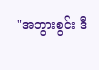"အဘွားစွင်း ဒီ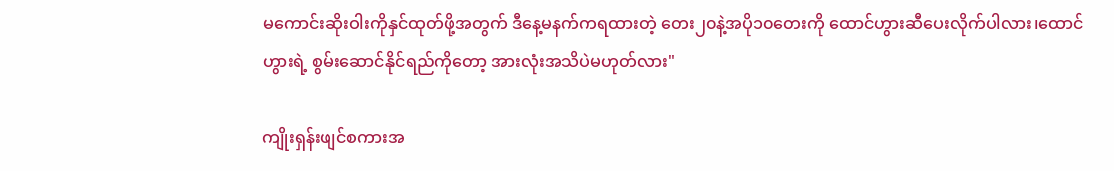မကောင်းဆိုးဝါးကိုနှင်ထုတ်ဖို့အတွက် ဒီနေ့မနက်ကရထားတဲ့ တေး၂၀နဲ့အပို၁၀တေးကို ထောင်ဟွားဆီပေးလိုက်ပါလား၊ထောင်ဟွားရဲ့ စွမ်းဆောင်နိုင်ရည်ကိုတော့ အားလုံးအသိပဲမဟုတ်လား"

ကျိုးရှန်းဖျင်စကားအ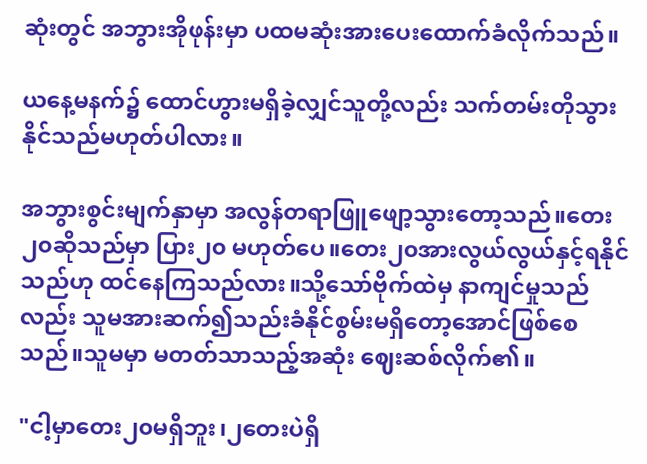ဆုံးတွင် အဘွားအိုဖုန်းမှာ ပထမဆုံးအားပေးထောက်ခံလိုက်သည်။

ယနေ့မနက်၌ ထောင်ဟွားမရှိခဲ့လျှင်သူတို့လည်း သက်တမ်းတိုသွားနိုင်သည်မဟုတ်ပါလား။

အဘွားစွင်းမျက်နှာမှာ အလွန်တရာဖြူဖျော့သွားတော့သည်။တေး၂၀ဆိုသည်မှာ ပြား၂၀ မဟုတ်ပေ။‌တေး၂၀အားလွယ်လွယ်နှင့်ရနိုင်သည်ဟု ထင်နေကြသည်လား။သို့သော်ဗိုက်ထဲမှ နာကျင်မှုသည်လည်း သူမအားဆက်၍သည်းခံနိုင်စွမ်းမရှိတော့အောင်ဖြစ်စေသည်။သူမမှာ မတတ်သာသည့်အဆုံး ဈေးဆစ်လိုက်၏။

"ငါ့မှာတေး၂၀မရှိဘူး၊၂တေးပဲရှိ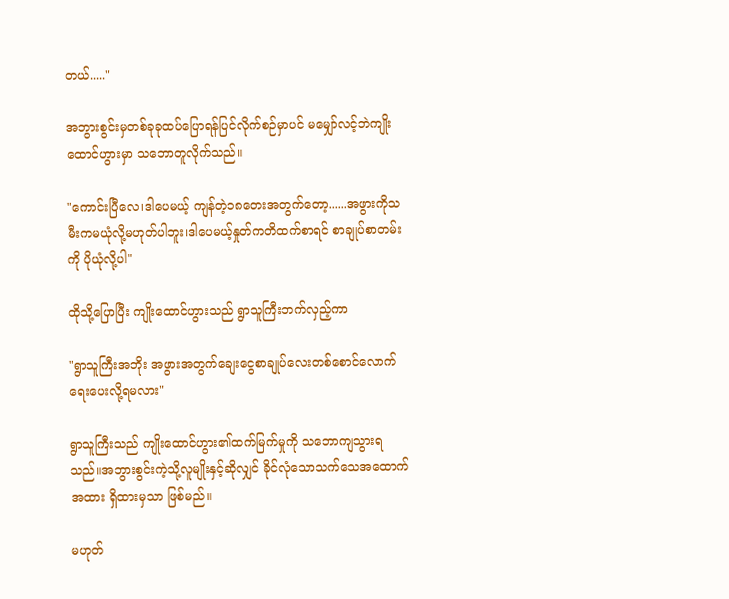တယ်....."

အဘွားစွင်းမှတစ်ခုခုထပ်ပြောရန်ပြင်လိုက်စဉ်မှာပင် မမျှော်လင့်ဘဲကျိုးထောင်ဟွားမှာ သဘောတူလိုက်သည်။

"ကောင်းပြီလေ၊ဒါပေမယ့် ကျန်တဲ့၁၈တေးအတွက်တော့......အဖွားကိုသမီးကမယုံလို့မဟုတ်ပါဘူး၊ဒါပေမယ့်နှုတ်ကတိထက်စာရင် စာချုပ်စာတမ်းကို ပိုယုံလို့ပါ"

ထိုသို့ပြောပြီး ကျိုးထောင်ဟွားသည် ရွာသူကြီးဘက်လှည့်ကာ

"ရွာသူကြီးအဘိုး အဖွားအတွက်ချေးငွေစာချုပ်လေးတစ်စောင်လောက် ရေးပေးလို့ရမလား"

ရွာသူကြီးသည် ကျိုးထောင်ဟွား၏ထက်မြက်မှုကို သဘောကျသွားရသည်။အဘွားစွင်းကဲ့သို့လူမျိုးနှင့်ဆိုလျှင် ခိုင်လုံသောသက်သေအထောက်အထား ရှိထားမှသာ ဖြစ်မည်။

မဟုတ်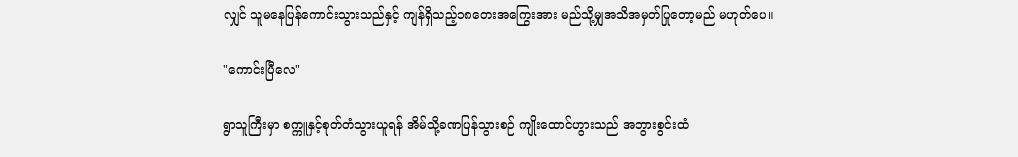လျှင် သူမနေပြန်ကောင်းသွားသည်နှင့် ကျန်ရှိသည့်၁၈တေးအကြွေးအား မည်သို့မျှအသိအမှတ်ပြုတော့မည် မဟုတ်ပေ။

"ကောင်းပြီလေ"

ရွာသူကြီးမှာ စက္ကူနှင့်စုတ်တံသွားယူရန် အိမ်သို့ခဏပြန်သွားစဉ် ကျိုးထောင်ဟွားသည် အဘွားစွင်းထံ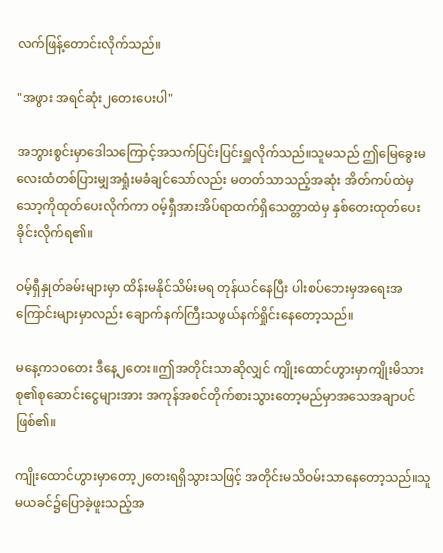လက်ဖြန့်တောင်းလိုက်သည်။

"အဖွား အရင်ဆုံး၂တေးပေးပါ"

အဘွားစွင်းမှာဒေါသကြောင့်အသက်ပြင်းပြင်းရှူလိုက်သည်။သူမသည် ဤမြေခွေးမလေးထံတစ်ပြားမျှအရှုံးမခံချင်သော်လည်း မတတ်သာသည့်အဆုံး အိတ်ကပ်ထဲမှသော့ကိုထုတ်ပေးလိုက်ကာ ဝမ့်ရှီအားအိပ်ရာထက်ရှိသေတ္တာထဲမှ နှစ်တေးထုတ်ပေးခိုင်းလိုက်ရ၏။

ဝမ့်ရှီနှုတ်ခမ်းများမှာ ထိန်းမနိုင်သိမ်းမရ တုန်ယင်နေပြီး ပါးစပ်ဘေးမှအရေးအကြောင်းများမှာလည်း ချောက်နက်ကြီးသဖွယ်နက်ရှိုင်းနေတော့သည်။

မနေ့က၁၀တေး ဒီနေ့၂‌တေး။ဤအတိုင်းသာဆိုလျှင် ကျိုးထောင်ဟွားမှာကျိုးမိသားစု၏စုဆောင်းငွေများအား အကုန်အစင်တိုက်စားသွားတော့မည်မှာအသေအချာပင်ဖြစ်၏။

ကျိုးထောင်ဟွားမှာတော့၂တေးရရှိသွားသဖြင့် အတိုင်းမသိဝမ်းသာနေတော့သည်။သူမယခင်၌ပြောခဲ့ဖူးသည့်အ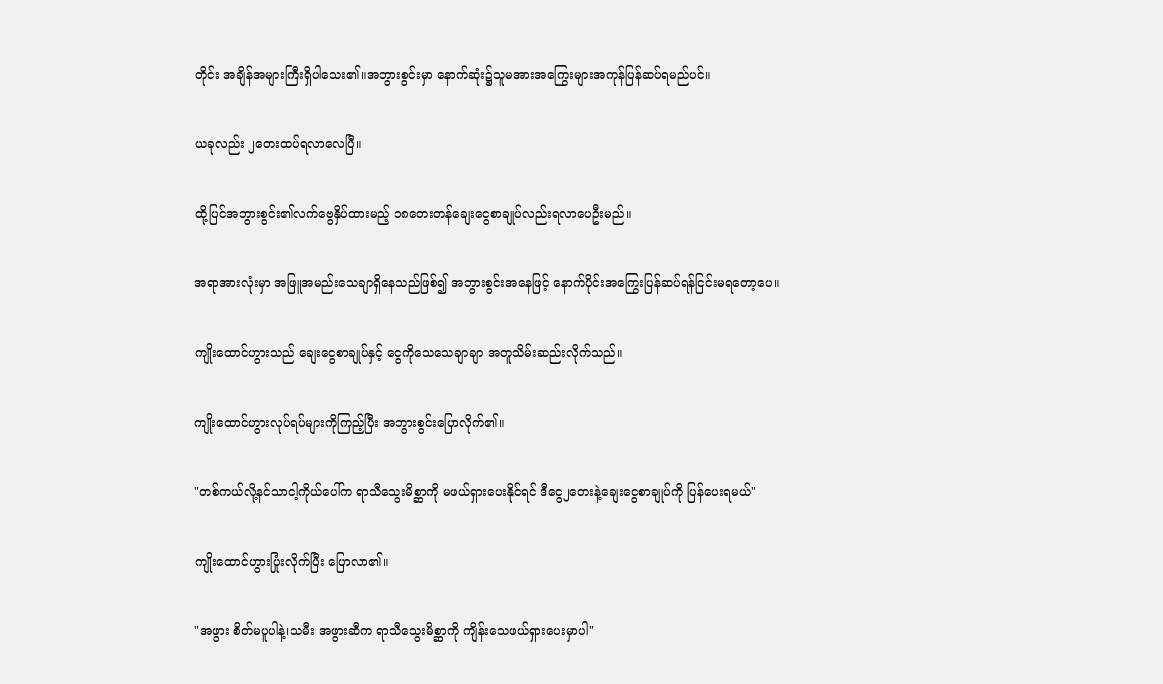တိုင်း အချိန်အများကြီးရှိပါသေး၏။အဘွားစွင်းမှာ နောက်ဆုံး၌သူမအားအကြွေးများအကုန်ပြန်ဆပ်ရမည်ပင်။

ယခုလည်း ၂တေးထပ်ရလာလေပြီ။

ထို့ပြင်အဘွားစွင်း၏လက်ဗွေနှိပ်ထားမည့် ၁၈‌တေးတန်ချေးငွေစာချုပ်လည်းရလာပေဦးမည်။

အရာအားလုံးမှာ အဖြူအမည်းသေချာရှိနေသည်ဖြစ်၍ အဘွားစွင်းအနေဖြင့် နောက်ပိုင်းအကြွေးပြန်ဆပ်ရန်ငြင်းမရတော့ပေ။

ကျိုးထောင်ဟွားသည် ချေးငွေစာချုပ်နှင့် ငွေကိုသေသေချာချာ အတူသိမ်းဆည်းလိုက်သည်။

ကျိုးထောင်ဟွားလုပ်ရပ်များကိုကြည့်ပြီး အဘွားစွင်းပြောလိုက်၏။

"တစ်ကယ်လို့နင်သာငါ့ကိုယ်ပေါ်က ရာသီသွေးမိစ္ဆာကို မဖယ်ရှားပေးနိုင်ရင် ဒီငွေ၂တေးနဲ့ချေးငွေစာချုပ်ကို ပြန်ပေးရမယ်"

ကျိုးထောင်ဟွားပြုံးလိုက်ပြီး ပြောလာ၏။

"အဖွား စိတ်မပူပါနဲ့၊သမီး အဖွားဆီက ရာသီသွေးမိစ္ဆာကို ကျိန်းသေဖယ်ရှားပေးမှာပါ"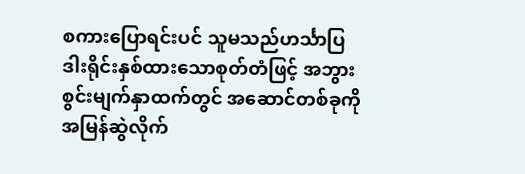စကားပြောရင်းပင် သူမသည်ဟင်္သာပြဒါးရိုင်းနှစ်ထားသောစုတ်တံဖြင့် အဘွားစွင်းမျက်နှာထက်တွင် အဆောင်တစ်ခုကိုအမြန်ဆွဲလိုက်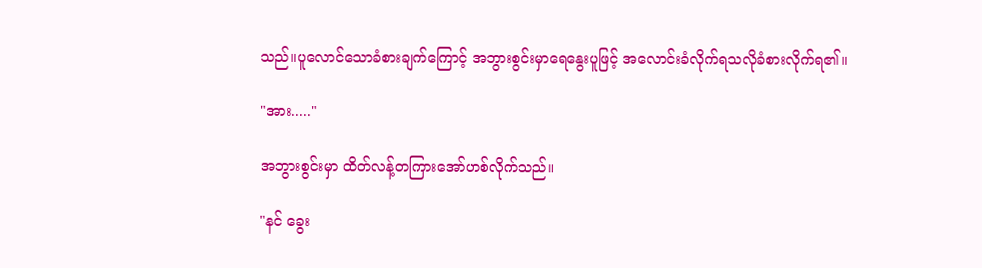သည်။ပူလောင်သောခံစားချက်ကြောင့် အဘွားစွင်းမှာရေနွေးပူဖြင့် အလောင်းခံလိုက်ရသလိုခံစားလိုက်ရ၏။

"အား....."

အဘွားစွင်းမှာ ထိတ်လန့်တကြားအော်ဟစ်လိုက်သည်။

"နင် ခွေး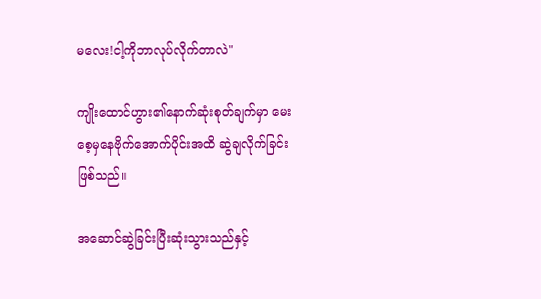မလေး!ငါ့ကိုဘာလုပ်လိုက်တာလဲ"

ကျိုးထောင်ဟွား၏နောက်ဆုံးစုတ်ချက်မှာ မေးစေ့မှနေဗိုက်အောက်ပိုင်းအထိ ဆွဲချလိုက်ခြင်းဖြစ်သည်။

အဆောင်ဆွဲခြင်းပြီးဆုံးသွားသည်နှင့်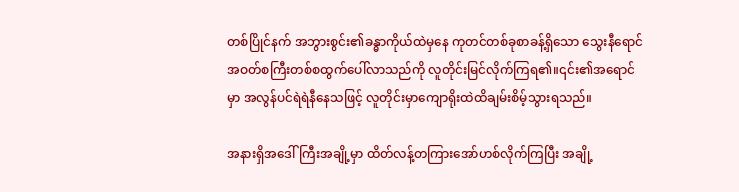တစ်ပြိုင်နက် အဘွားစွင်း၏ခန္ဓာကိုယ်ထဲမှနေ ကုတင်တစ်ခုစာခန့်ရှိသော သွေးနီရောင်အဝတ်စကြီးတစ်စထွက်ပေါ်လာသည်ကို လူတိုင်းမြင်လိုက်ကြရ၏။၎င်း၏အရောင်မှာ အလွန်ပင်ရဲရဲနီနေသဖြင့် လူတိုင်းမှာကျောရိုးထဲထိချမ်းစိမ့်သွားရသည်။

အနားရှိအဒေါ်ကြီးအချို့မှာ ထိတ်လန့်တကြားအော်ဟစ်လိုက်ကြပြီး အချို့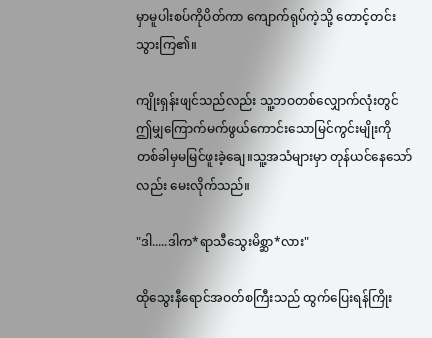မှာမူပါးစပ်ကိုပိတ်ကာ ကျောက်ရုပ်ကဲ့သို့ တောင့်တင်းသွားကြ၏။

ကျိုးရှန်းဖျင်သည်လည်း သူ့ဘဝတစ်လျှောက်လုံးတွင် ဤမျှကြောက်မက်ဖွယ်ကောင်းသောမြင်ကွင်းမျိုးကို တစ်ခါမှမမြင်ဖူးခဲ့ချေ။သူ့အသံများမှာ တုန်ယင်နေသော်လည်း မေးလိုက်သည်။

"ဒါ.....ဒါက*ရာသီသွေးမိစ္ဆာ*လား"

ထိုသွေးနီရောင်အဝတ်စကြီးသည် ထွက်ပြေးရန်ကြိုး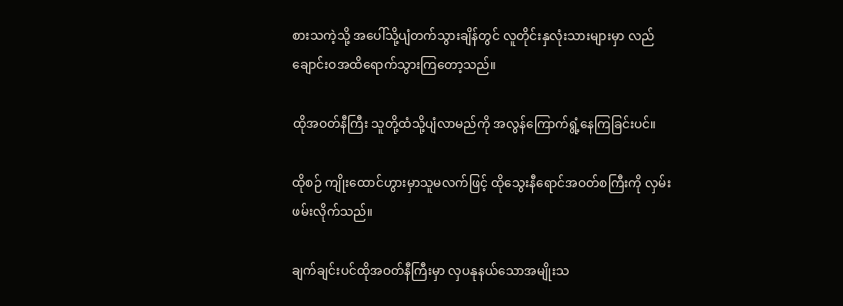စားသကဲ့သို့ အပေါ်သို့ပျံတက်သွားချိန်တွင် လူတိုင်းနှလုံးသားများမှာ လည်ချောင်းဝအထိရောက်သွားကြတော့သည်။

ထိုအဝတ်နီကြီး သူတို့ထံသို့ပျံလာမည်ကို အလွန်ကြောက်ရွံ့နေကြခြင်းပင်။

ထိုစဉ် ကျိုးထောင်ဟွားမှာသူမလက်ဖြင့် ထိုသွေးနီရောင်အဝတ်စကြီးကို လှမ်းဖမ်းလိုက်သည်။

ချက်ချင်းပင်ထိုအဝတ်နီကြီးမှာ လှပနုနယ်သောအမျိုးသ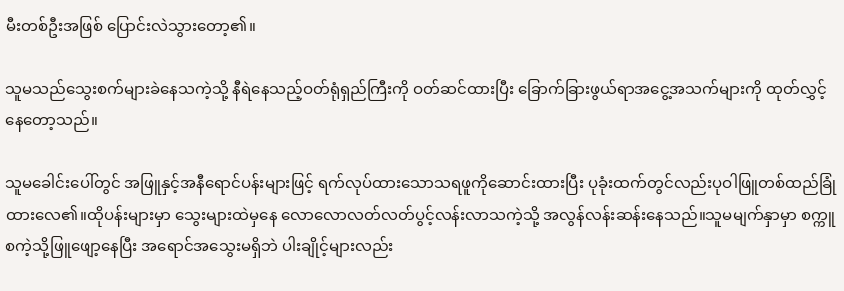မီးတစ်ဦးအဖြစ် ပြောင်းလဲသွားတော့၏။

သူမသည်သွေးစက်များခဲနေသကဲ့သို့ နီရဲနေသည့်ဝတ်ရုံရှည်ကြီးကို ဝတ်ဆင်ထားပြီး ခြောက်ခြားဖွယ်ရာအငွေ့အသက်များကို ထုတ်လွှင့်နေတော့သည်။

သူမခေါင်းပေါ်တွင် အဖြူနှင့်အနီရောင်ပန်းများဖြင့် ရက်လုပ်ထားသောသရဖူကိုဆောင်းထားပြီး ပုခုံးထက်တွင်လည်းပုဝါဖြူတစ်ထည်ခြုံထားလေ၏။ထိုပန်းများမှာ သွေးများထဲမှနေ လောလောလတ်လတ်ပွင့်လန်းလာသကဲ့သို့ အလွန်လန်းဆန်းနေသည်။သူမမျက်နှာမှာ စက္ကူစကဲ့သို့ဖြူဖျော့နေပြီး အရောင်အသွေးမရှိဘဲ ပါးချိုင့်များလည်း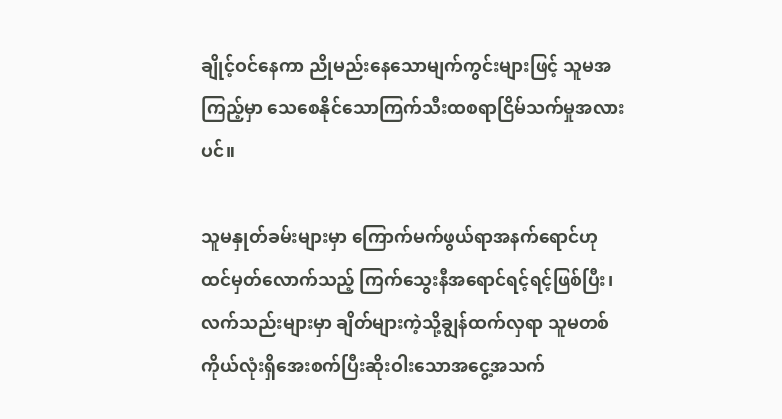ချိုင့်ဝင်နေကာ ညိုမည်းနေသောမျက်ကွင်းများဖြင့် သူမအကြည့်မှာ သေစေနိုင်သောကြက်သီးထစရာငြိမ်သက်မှုအလားပင်။

သူမနှုတ်ခမ်းများမှာ ကြောက်မက်ဖွယ်ရာအနက်ရောင်ဟုထင်မှတ်လောက်သည့် ကြက်သွေးနီအရောင်ရင့်ရင့်ဖြစ်ပြီး၊လက်သည်းများမှာ ချိတ်များကဲ့သို့ချွန်ထက်လှရာ သူမတစ်ကိုယ်လုံးရှိအေးစက်ပြီးဆိုးဝါးသောအငွေ့အသက်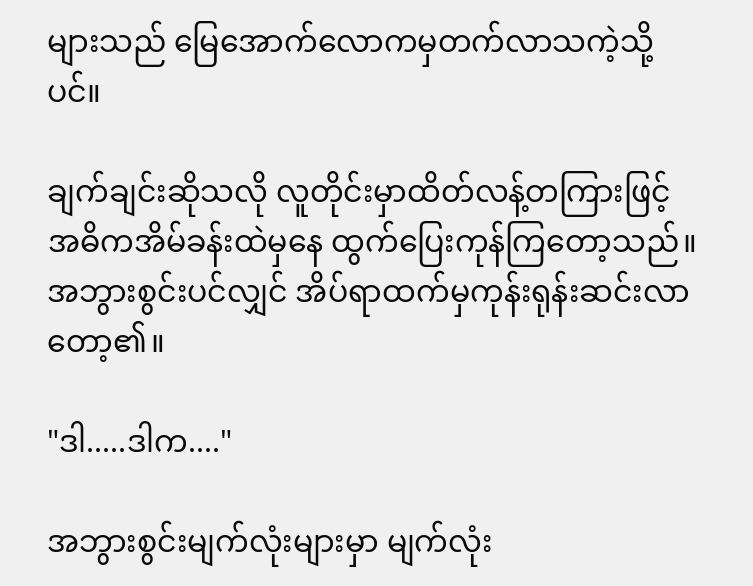များသည် မြေအောက်လောကမှတက်လာသကဲ့သို့ပင်။

ချက်ချင်းဆိုသလို လူတိုင်းမှာထိတ်လန့်တကြားဖြင့် အဓိကအိမ်ခန်းထဲမှနေ ထွက်ပြေးကုန်ကြတော့သည်။အဘွားစွင်းပင်လျှင် အိပ်ရာထက်မှကုန်းရုန်းဆင်းလာတော့၏။

"ဒါ.....ဒါက...."

အဘွားစွင်းမျက်လုံးများမှာ မျက်လုံး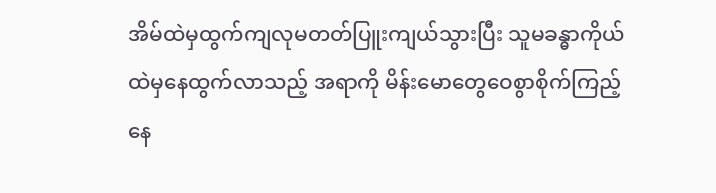အိမ်ထဲမှထွက်ကျလုမတတ်ပြူးကျယ်သွားပြီး သူမခန္ဓာကိုယ်ထဲမှနေထွက်လာသည့် အရာကို မိန်းမောတွေဝေစွာစိုက်ကြည့်နေ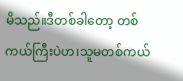မိသည်။ဒီတစ်ခါတော့ တစ်ကယ်ကြီးပဲဟ၊သူမတစ်ကယ်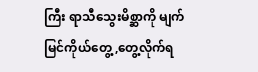ကြီး ရာသီသွေးမိစ္ဆာကို မျက်မြင်ကိုယ်တွေ့,တွေ့လိုက်ရ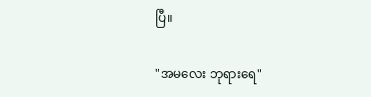ပြီ။

"အမလေး ဘုရားရေ"